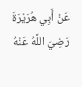عَنْ أَبِي هُرَيْرَةَ رَضِيَ اللَّهُ عَنْهُ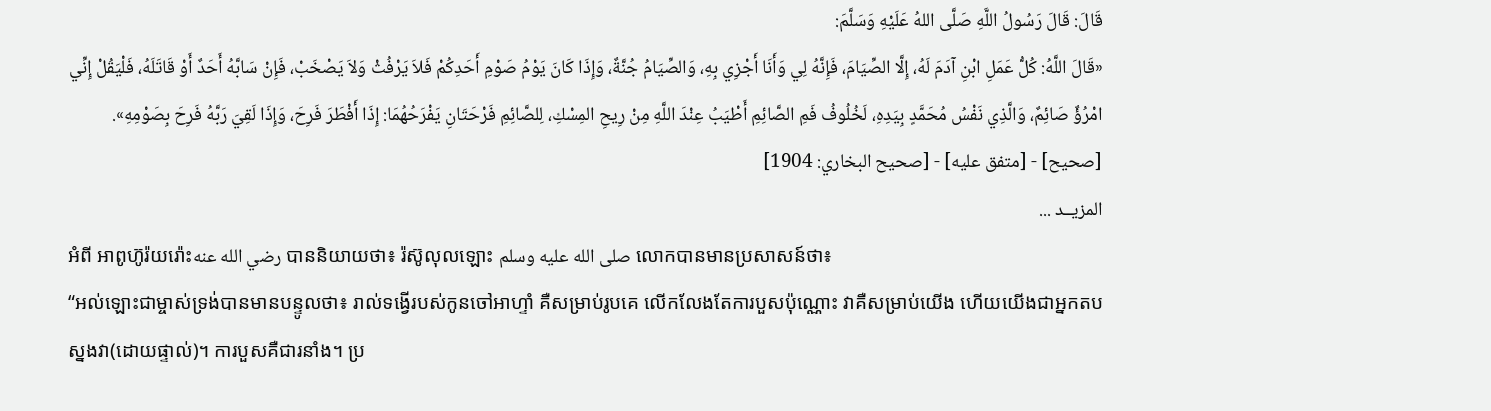قَالَ: قَالَ رَسُولُ اللَّهِ صَلَّى اللهُ عَلَيْهِ وَسَلَّمَ:
«قَالَ اللَّهُ: كُلُّ عَمَلِ ابْنِ آدَمَ لَهُ، إِلَّا الصِّيَامَ، فَإِنَّهُ لِي وَأَنَا أَجْزِي بِهِ، وَالصِّيَامُ جُنَّةٌ، وَإِذَا كَانَ يَوْمُ صَوْمِ أَحَدِكُمْ فَلاَ يَرْفُثْ وَلاَ يَصْخَبْ، فَإِنْ سَابَّهُ أَحَدٌ أَوْ قَاتَلَهُ، فَلْيَقُلْ إِنِّي امْرُؤٌ صَائِمٌ، وَالَّذِي نَفْسُ مُحَمَّدٍ بِيَدِهِ، لَخُلُوفُ فَمِ الصَّائِمِ أَطْيَبُ عِنْدَ اللَّهِ مِنْ رِيحِ المِسْكِ، لِلصَّائِمِ فَرْحَتَانِ يَفْرَحُهُمَا: إِذَا أَفْطَرَ فَرِحَ، وَإِذَا لَقِيَ رَبَّهُ فَرِحَ بِصَوْمِهِ».
[صحيح] - [متفق عليه] - [صحيح البخاري: 1904]
المزيــد ...
អំពី អាពូហ៊ូរ៉យរ៉ោះرضي الله عنه បាននិយាយថា៖ រ៉ស៊ូលុលឡោះ صلى الله عليه وسلم លោកបានមានប្រសាសន៍ថា៖
“អល់ឡោះជាម្ចាស់ទ្រង់បានមានបន្ទូលថា៖ រាល់ទង្វើរបស់កូនចៅអាហ្ទាំ គឺសម្រាប់រូបគេ លើកលែងតែការបួសប៉ុណ្ណោះ វាគឺសម្រាប់យើង ហើយយើងជាអ្នកតបស្នងវា(ដោយផ្ទាល់)។ ការបួសគឺជារនាំង។ ប្រ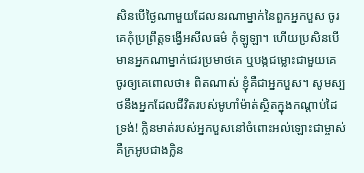សិនបើថ្ងៃណាមួយដែលនរណាម្នាក់នៃពួកអ្នកបួស ចូរគេកុំប្រព្រឹត្តទង្វើអសីលធម៌ កុំឡូឡា។ ហើយប្រសិនបើមានអ្នកណាម្នាក់ជេរប្រមាថគេ ឬបង្កជម្លោះជាមួយគេ ចូរឲ្យគេពោលថា៖ ពិតណាស់ ខ្ញុំគឺជាអ្នកបួស។ សូមស្បថនឹងអ្នកដែលជីវិតរបស់មូហាំម៉ាត់ស្ថិតក្នុងកណ្តាប់ដៃទ្រង់! ក្លិនមាត់របស់អ្នកបួសនៅចំពោះអល់ឡោះជាម្ចាស់ គឺក្រអូបជាងក្លិន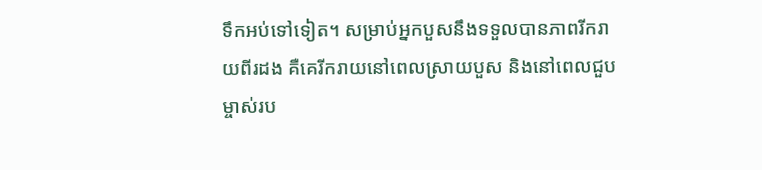ទឹកអប់ទៅទៀត។ សម្រាប់អ្នកបួសនឹងទទួលបានភាពរីករាយពីរដង គឺគេរីករាយនៅពេលស្រាយបួស និងនៅពេលជួបម្ចាស់រប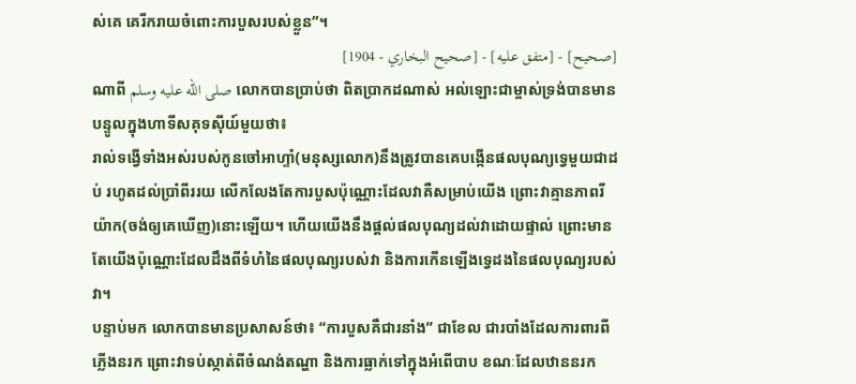ស់គេ គេរីករាយចំពោះការបួសរបស់ខ្លួន”។
[صحيح] - [متفق عليه] - [صحيح البخاري - 1904]
ណាពី صلى الله عليه وسلم លោកបានប្រាប់ថា ពិតប្រាកដណាស់ អល់ឡោះជាម្ចាស់ទ្រង់បានមានបន្ទូលក្នុងហាទីសគុទស៊ីយ៍មួយថា៖
រាល់ទង្វើទាំងអស់របស់កូនចៅអាហ្ទាំ(មនុស្សលោក)នឹងត្រូវបានគេបង្កើនផលបុណ្យទ្វេមួយជាដប់ រហូតដល់ប្រាំពីររយ លើកលែងតែការបួសប៉ុណ្ណោះដែលវាគឺសម្រាប់យើង ព្រោះវាគ្មានភាពរីយ៉ាក(ចង់ឲ្យគេឃើញ)នោះឡើយ។ ហើយយើងនឹងផ្តល់ផលបុណ្យដល់វាដោយផ្ទាល់ ព្រោះមានតែយើងប៉ុណ្ណោះដែលដឹងពីទំហំនៃផលបុណ្យរបស់វា និងការកើនឡើងទ្វេដងនៃផលបុណ្យរបស់វា។
បន្ទាប់មក លោកបានមានប្រសាសន៍ថា៖ “ការបួសគឺជារនាំង” ជាខែល ជារបាំងដែលការពារពីភ្លើងនរក ព្រោះវាទប់ស្កាត់ពីចំណង់តណ្ហា និងការធ្លាក់ទៅក្នុងអំពើបាប ខណៈដែលឋាននរក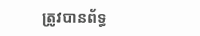ត្រូវបានព័ទ្ធ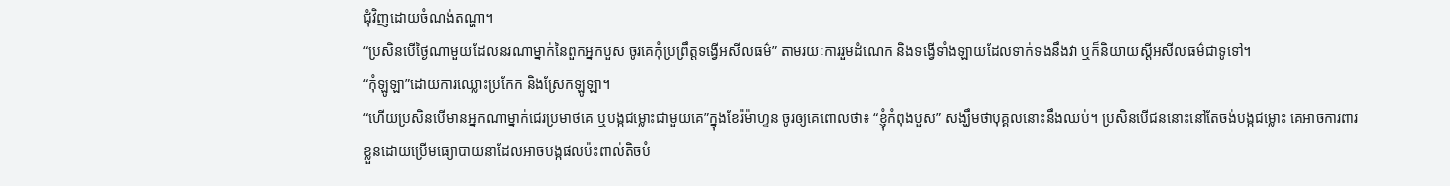ជុំវិញដោយចំណង់តណ្ហា។
“ប្រសិនបើថ្ងៃណាមួយដែលនរណាម្នាក់នៃពួកអ្នកបួស ចូរគេកុំប្រព្រឹត្តទង្វើអសីលធម៌” តាមរយៈការរួមដំណេក និងទង្វើទាំងឡាយដែលទាក់ទងនឹងវា ឬក៏និយាយស្តីអសីលធម៌ជាទូទៅ។
“កុំឡូឡា”ដោយការឈ្លោះប្រកែក និងស្រែកឡូឡា។
“ហើយប្រសិនបើមានអ្នកណាម្នាក់ជេរប្រមាថគេ ឬបង្កជម្លោះជាមួយគេ”ក្នុងខែរ៉ម៉ាហ្ទន ចូរឲ្យគេពោលថា៖ “ខ្ញុំកំពុងបួស” សង្ឃឹមថាបុគ្គលនោះនឹងឈប់។ ប្រសិនបើជននោះនៅតែចង់បង្កជម្លោះ គេអាចការពារខ្លួនដោយប្រើមធ្យោបាយនាដែលអាចបង្កផលប៉ះពាល់តិចបំ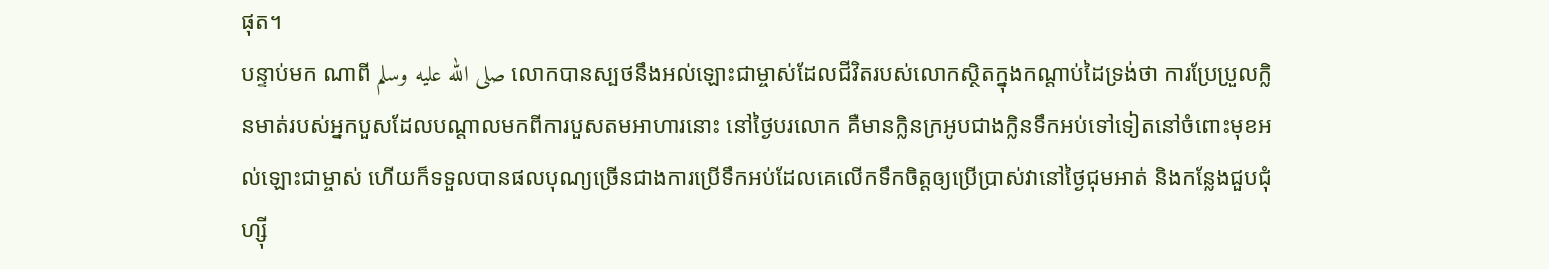ផុត។
បន្ទាប់មក ណាពី صلى الله عليه وسلم លោកបានស្បថនឹងអល់ឡោះជាម្ចាស់ដែលជីវិតរបស់លោកស្ថិតក្នុងកណ្តាប់ដៃទ្រង់ថា ការប្រែប្រួលក្លិនមាត់របស់អ្នកបួសដែលបណ្តាលមកពីការបួសតមអាហារនោះ នៅថ្ងៃបរលោក គឺមានក្លិនក្រអូបជាងក្លិនទឹកអប់ទៅទៀតនៅចំពោះមុខអល់ឡោះជាម្ចាស់ ហើយក៏ទទួលបានផលបុណ្យច្រើនជាងការប្រើទឹកអប់ដែលគេលើកទឹកចិត្តឲ្យប្រើប្រាស់វានៅថ្ងៃជុមអាត់ និងកន្លែងជួបជុំហ្ស៊ី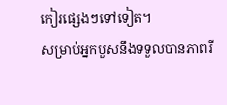កៀរផ្សេងៗទៅទៀត។
សម្រាប់អ្នកបួសនឹងទទួលបានភាពរី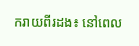ករាយពីរដង៖ នៅពេល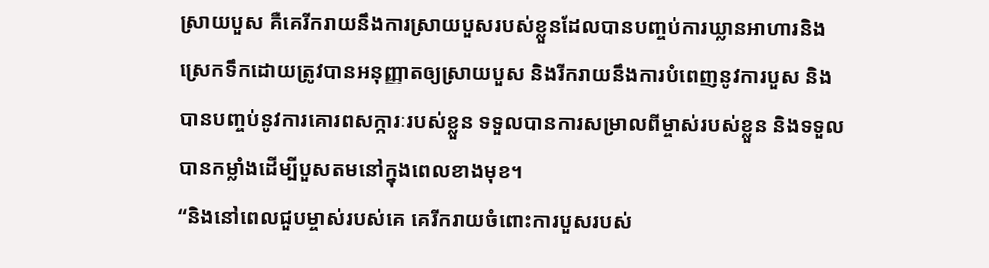ស្រាយបួស គឺគេរីករាយនឹងការស្រាយបួសរបស់ខ្លួនដែលបានបញ្ចប់ការឃ្លានអាហារនិងស្រេកទឹកដោយត្រូវបានអនុញ្ញាតឲ្យស្រាយបួស និងរីករាយនឹងការបំពេញនូវការបួស និងបានបញ្ចប់នូវការគោរពសក្ការៈរបស់ខ្លួន ទទួលបានការសម្រាលពីម្ចាស់របស់ខ្លួន និងទទួលបានកម្លាំងដើម្បីបួសតមនៅក្នុងពេលខាងមុខ។
“និងនៅពេលជួបម្ចាស់របស់គេ គេរីករាយចំពោះការបួសរបស់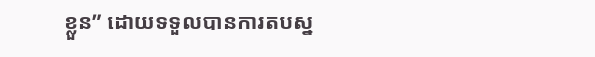ខ្លួន” ដោយទទួលបានការតបស្ន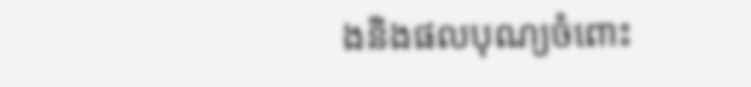ងនិងផលបុណ្យចំពោះ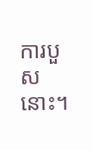ការបួសនោះ។